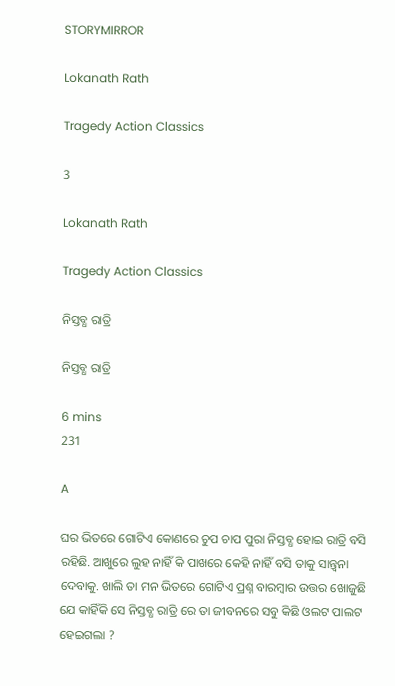STORYMIRROR

Lokanath Rath

Tragedy Action Classics

3

Lokanath Rath

Tragedy Action Classics

ନିସ୍ତବ୍ଧ ରାତ୍ରି

ନିସ୍ତବ୍ଧ ରାତ୍ରି

6 mins
231

A

ଘର ଭିତରେ ଗୋଟିଏ କୋଣରେ ଚୁପ ଚାପ ପୁରା ନିସ୍ତବ୍ଧ ହୋଇ ରାତ୍ରି ବସି ରହିଛି. ଆଖୁରେ ଲୁହ ନାହିଁ କି ପାଖରେ କେହି ନାହିଁ ବସି ତାକୁ ସାନ୍ତ୍ୱନା ଦେବାକୁ. ଖାଲି ତା ମନ ଭିତରେ ଗୋଟିଏ ପ୍ରଶ୍ନ ବାରମ୍ବାର ଉତ୍ତର ଖୋଜୁଛି ଯେ କାହିଁକି ସେ ନିସ୍ତବ୍ଧ ରାତ୍ରି ରେ ତା ଜୀବନରେ ସବୁ କିଛି ଓଲଟ ପାଲଟ ହେଇଗଲା ?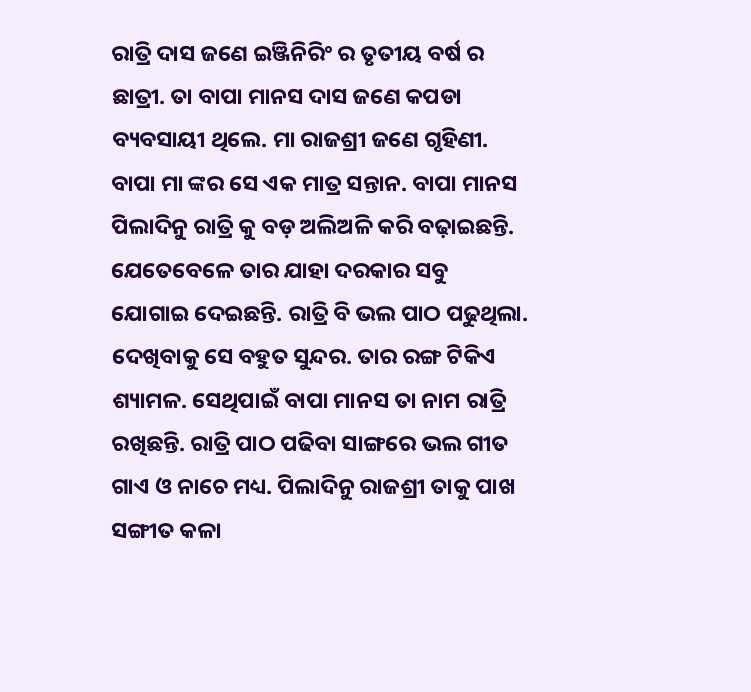ରାତ୍ରି ଦାସ ଜଣେ ଇଞ୍ଜିନିରିଂ ର ତୃତୀୟ ବର୍ଷ ର ଛାତ୍ରୀ. ତା ବାପା ମାନସ ଦାସ ଜଣେ କପଡା ବ୍ୟବସାୟୀ ଥିଲେ. ମା ରାଜଶ୍ରୀ ଜଣେ ଗୃହିଣୀ. ବାପା ମା ଙ୍କର ସେ ଏକ ମାତ୍ର ସନ୍ତାନ. ବାପା ମାନସ ପିଲାଦିନୁ ରାତ୍ରି କୁ ବଡ଼ ଅଲିଅଳି କରି ବଢ଼ାଇଛନ୍ତି. ଯେତେବେଳେ ତାର ଯାହା ଦରକାର ସବୁ ଯୋଗାଇ ଦେଇଛନ୍ତି. ରାତ୍ରି ବି ଭଲ ପାଠ ପଢୁଥିଲା. ଦେଖିବାକୁ ସେ ବହୁତ ସୁନ୍ଦର. ତାର ରଙ୍ଗ ଟିକିଏ ଶ୍ୟାମଳ. ସେଥିପାଇଁ ବାପା ମାନସ ତା ନାମ ରାତ୍ରି ରଖିଛନ୍ତି. ରାତ୍ରି ପାଠ ପଢିବା ସାଙ୍ଗରେ ଭଲ ଗୀତ ଗାଏ ଓ ନାଚେ ମଧ୍ୟ. ପିଲାଦିନୁ ରାଜଶ୍ରୀ ତାକୁ ପାଖ ସଙ୍ଗୀତ କଳା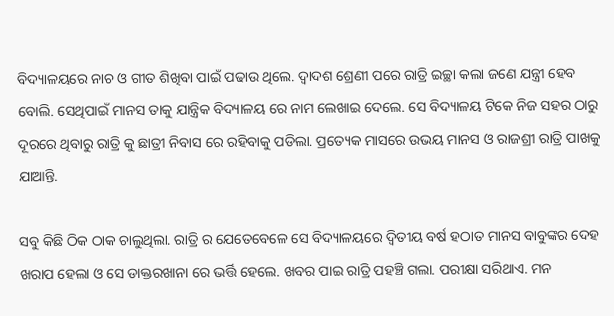ବିଦ୍ୟାଳୟରେ ନାଚ ଓ ଗୀତ ଶିଖିବା ପାଇଁ ପଢାଉ ଥିଲେ. ଦ୍ୱାଦଶ ଶ୍ରେଣୀ ପରେ ରାତ୍ରି ଇଚ୍ଛା କଲା ଜଣେ ଯନ୍ତ୍ରୀ ହେବ ବୋଲି. ସେଥିପାଇଁ ମାନସ ତାକୁ ଯାନ୍ତ୍ରିକ ବିଦ୍ୟାଳୟ ରେ ନାମ ଲେଖାଇ ଦେଲେ. ସେ ବିଦ୍ୟାଳୟ ଟିକେ ନିଜ ସହର ଠାରୁ ଦୂରରେ ଥିବାରୁ ରାତ୍ରି କୁ ଛାତ୍ରୀ ନିବାସ ରେ ରହିବାକୁ ପଡିଲା. ପ୍ରତ୍ୟେକ ମାସରେ ଉଭୟ ମାନସ ଓ ରାଜଶ୍ରୀ ରାତ୍ରି ପାଖକୁ ଯାଆନ୍ତି.

ସବୁ କିଛି ଠିକ ଠାକ ଚାଲୁଥିଲା. ରାତ୍ରି ର ଯେତେବେଳେ ସେ ବିଦ୍ୟାଳୟରେ ଦ୍ଵିତୀୟ ବର୍ଷ ହଠାତ ମାନସ ବାବୁଙ୍କର ଦେହ ଖରାପ ହେଲା ଓ ସେ ଡାକ୍ତରଖାନା ରେ ଭର୍ତ୍ତି ହେଲେ. ଖବର ପାଇ ରାତ୍ରି ପହଞ୍ଚି ଗଲା. ପରୀକ୍ଷା ସରିଥାଏ. ମନ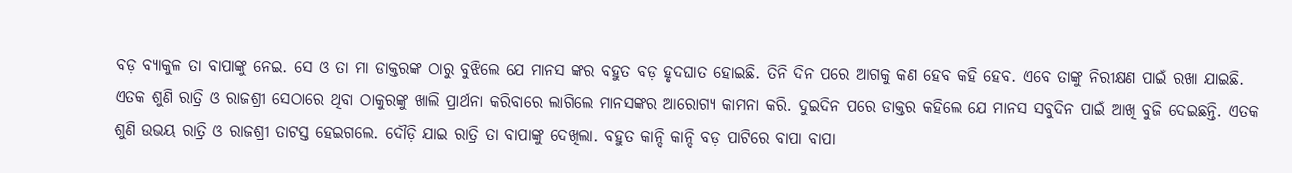ବଡ଼ ବ୍ୟାକୁଳ ତା ବାପାଙ୍କୁ ନେଇ. ସେ ଓ ତା ମା ଡାକ୍ତରଙ୍କ ଠାରୁ ବୁଝିଲେ ଯେ ମାନସ ଙ୍କର ବହୁତ ବଡ଼ ହୃଦଘାତ ହୋଇଛି. ତିନି ଦିନ ପରେ ଆଗକୁ କଣ ହେବ କହି ହେବ. ଏବେ ତାଙ୍କୁ ନିରୀକ୍ଷଣ ପାଇଁ ରଖା ଯାଇଛି. ଏତକ ଶୁଣି ରାତ୍ରି ଓ ରାଜଶ୍ରୀ ସେଠାରେ ଥିବା ଠାକୁରଙ୍କୁ ଖାଲି ପ୍ରାର୍ଥନା କରିବାରେ ଲାଗିଲେ ମାନସଙ୍କର ଆରୋଗ୍ୟ କାମନା କରି. ଦୁଇଦିନ ପରେ ଡାକ୍ତର କହିଲେ ଯେ ମାନସ ସବୁଦିନ ପାଇଁ ଆଖି ବୁଜି ଦେଇଛନ୍ତି. ଏତକ ଶୁଣି ଉଭୟ ରାତ୍ରି ଓ ରାଜଶ୍ରୀ ତାଟସ୍ତ ହେଇଗଲେ. ଦୌଡ଼ି ଯାଇ ରାତ୍ରି ତା ବାପାଙ୍କୁ ଦେଖିଲା. ବହୁତ କାନ୍ଦି କାନ୍ଦି ବଡ଼ ପାଟିରେ ବାପା ବାପା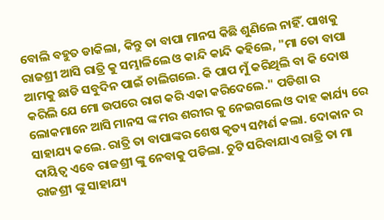ବୋଲି ବହୁତ ଡାକିଲା, କିନ୍ତୁ ତା ବାପା ମାନସ କିଛି ଶୁଣିଲେ ନାହିଁ. ପାଖକୁ ରାଜଶ୍ରୀ ଆସି ରାତ୍ରି କୁ ସମ୍ଭାଳିଲେ ଓ କାନ୍ଦି କାନ୍ଦି କହିଲେ, "ମା ତୋ ବାପା ଆମକୁ ଛାଡି ସବୁଦିନ ପାଇଁ ଚାଲିଗଲେ. କି ପାପ ମୁଁ କରିଥିଲି ବା କି ଦୋଷ କରିଲି ଯେ ମୋ ଉପରେ ରାଗ କରି ଏକା କରିଦେଲେ." ପଡିଶା ର ଲୋକମାନେ ଆସି ମାନସ ଙ୍କ ମର ଶରୀର କୁ ନେଇଗଲେ ଓ ଦାହ କାର୍ଯ୍ୟ ରେ ସାହାଯ୍ୟ କଲେ. ରାତ୍ରି ତା ବାପାଙ୍କର ଶେଷ କୃତ୍ୟ ସମ୍ପର୍ଣ କଲା. ଦୋକାନ ର ଦାୟିତ୍ୱ ଏବେ ରାଜଶ୍ରୀ ଙ୍କୁ ନେବାକୁ ପଡିଲା. ଚୁଟି ସରିବାଯାଏ ରାତ୍ରି ତା ମା ରାଜଶ୍ରୀ ଙ୍କୁ ସାହାଯ୍ୟ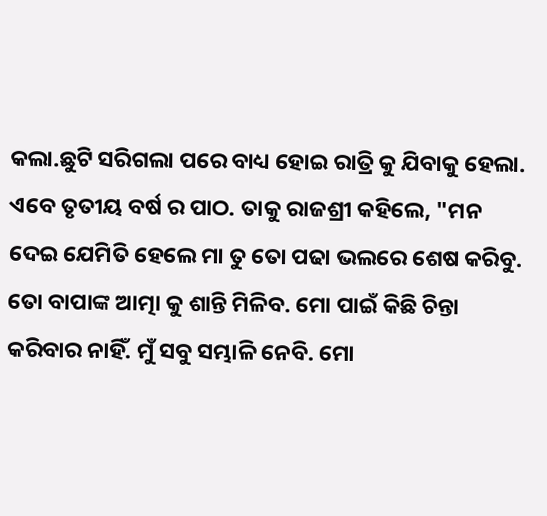କଲା.ଛୁଟି ସରିଗଲା ପରେ ବାଧ୍ୟ ହୋଇ ରାତ୍ରି କୁ ଯିବାକୁ ହେଲା. ଏବେ ତୃତୀୟ ବର୍ଷ ର ପାଠ. ତାକୁ ରାଜଶ୍ରୀ କହିଲେ, "ମନ ଦେଇ ଯେମିତି ହେଲେ ମା ତୁ ତୋ ପଢା ଭଲରେ ଶେଷ କରିବୁ. ତୋ ବାପାଙ୍କ ଆତ୍ମା କୁ ଶାନ୍ତି ମିଳିବ. ମୋ ପାଇଁ କିଛି ଚିନ୍ତା କରିବାର ନାହିଁ. ମୁଁ ସବୁ ସମ୍ଭାଳି ନେବି. ମୋ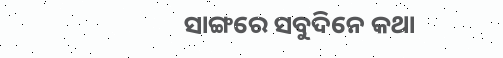ସାଙ୍ଗରେ ସବୁଦିନେ କଥା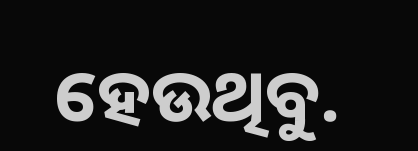ହେଉଥିବୁ.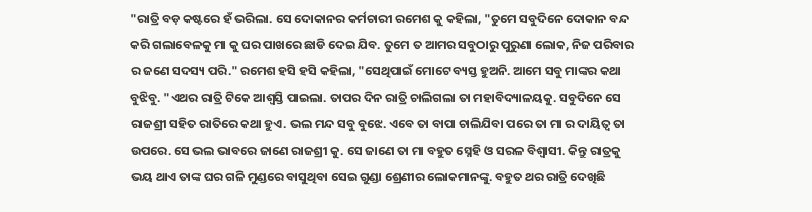"ରାତ୍ରି ବଡ଼ କଷ୍ଟରେ ହଁ ଭରିଲା. ସେ ଦୋକାନର କର୍ମଚାରୀ ରମେଶ କୁ କହିଲା, "ତୁମେ ସବୁଦିନେ ଦୋକାନ ବନ୍ଦ କରି ଗଲାବେଳକୁ ମା କୁ ଘର ପାଖରେ ଛାଡି ଦେଇ ଯିବ. ତୁମେ ତ ଆମର ସବୁଠାରୁ ପୁରୁଣା ଲୋକ, ନିଜ ପରିବାର ର ଜଣେ ସଦସ୍ୟ ପରି." ରମେଶ ହସି ହସି କହିଲା, "ସେଥିପାଇଁ ମୋଟେ ବ୍ୟସ୍ତ ହୁଅନି. ଆମେ ସବୁ ମାଙ୍କର କଥା ବୁଝିବୁ. "ଏଥର ରାତ୍ରି ଟିକେ ଆଶ୍ବସ୍ତି ପାଇଲା. ତାପର ଦିନ ରାତ୍ରି ଚାଲିଗଲା ତା ମହାବିଦ୍ୟାଳୟକୁ. ସବୁଦିନେ ସେ ରାଜଶ୍ରୀ ସହିତ ରାତିରେ କଥା ହୁଏ. ଭଲ ମନ୍ଦ ସବୁ ବୁଝେ. ଏବେ ତା ବାପା ଚାଲିଯିବା ପରେ ତା ମା ର ଦାୟିତ୍ୱ ତା ଉପରେ. ସେ ଭଲ ଭାବରେ ଜାଣେ ରାଜଶ୍ରୀ କୁ. ସେ ଜାଣେ ତା ମା ବହୁତ ସ୍ନେହି ଓ ସରଳ ବିଶ୍ୱାସୀ. କିନ୍ତୁ ରାତ୍ରକୁ ଭୟ ଥାଏ ତାଙ୍କ ଘର ଗଳି ମୁଣ୍ଡରେ ବାସୁଥିବା ସେଇ ଗୁଣ୍ଡା ଶ୍ରେଣୀର ଲୋକମାନଙ୍କୁ. ବହୁତ ଥର ରାତ୍ରି ଦେଖିଛି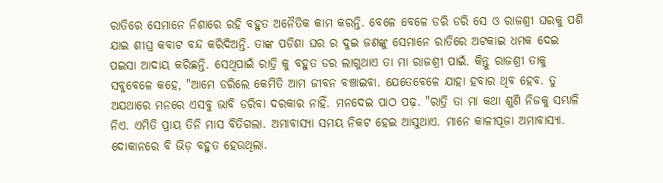ରାତିରେ ସେମାନେ ନିଶାରେ ରହି ବହୁତ ଅନୈତିକ କାମ କରନ୍ତି. ବେଳେ ବେଳେ ଡରି ଡରି ସେ ଓ ରାଜଶ୍ରୀ ଘରକୁ ପଶି ଯାଇ ଶୀଘ୍ର କବାଟ ବନ୍ଦ କରିଦିଅନ୍ତି. ତାଙ୍କ ପଡିଶା ଘର ର ଦୁଇ ଜଣଙ୍କୁ ସେମାନେ ରାତିରେ ଅଟକାଇ ଧମକ ଦେଇ ପଇସା ଆଦାୟ କରିଛନ୍ତି. ସେଥିପାଇଁ ରାତ୍ରି କୁ ବହୁତ ଡର ଲାଗୁଥାଏ ତା ମା ରାଜଶ୍ରୀ ପାଇଁ. କିନ୍ତୁ ରାଜଶ୍ରୀ ତାକୁ ସବୁବେଳେ କହେ, "ଆମେ ଡରିଲେ କେମିତି ଆମ ଜୀବନ ବଞ୍ଚାଇବା. ଯେତେବେଳେ ଯାହା ହବାର ଥିବ ହେବ. ତୁ ଅଯଥାରେ ମନରେ ଏସବୁ ଭାବି ଡରିବା ଦରକାର ନାହିଁ. ମନଦେଇ ପାଠ ପଢ଼. "ରାତ୍ରି ତା ମା କଥା ଶୁଣି ନିଜକୁ ସମ୍ଭାଳି ନିଏ. ଏମିତି ପ୍ରାୟ ତିନି ମାସ ବିତିଗଲା. ଅମାବାସ୍ୟା ସମୟ ନିକଟ ହେଇ ଆସୁଥାଏ. ମାନେ କାଳୀପୂଜା ଅମାବାସ୍ୟା. ଦୋକାନରେ ବି ଭିଡ଼ ବହୁତ ହେଉଥିଲା.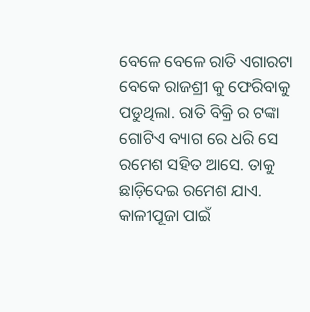ବେଳେ ବେଳେ ରାତି ଏଗାରଟା ବେକେ ରାଜଶ୍ରୀ କୁ ଫେରିବାକୁ ପଡୁଥିଲା. ରାତି ବିକ୍ରି ର ଟଙ୍କା ଗୋଟିଏ ବ୍ୟାଗ ରେ ଧରି ସେ ରମେଶ ସହିତ ଆସେ. ତାକୁ ଛାଡ଼ିଦେଇ ରମେଶ ଯାଏ. କାଳୀପୂଜା ପାଇଁ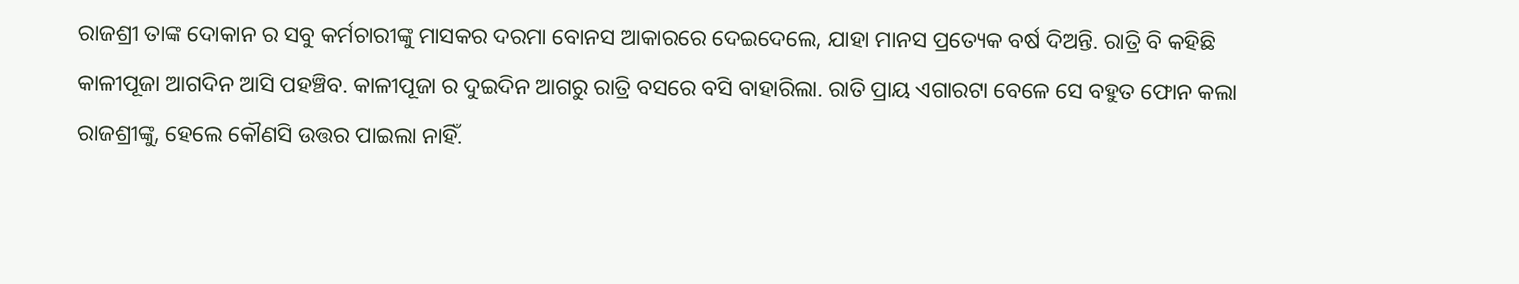ରାଜଶ୍ରୀ ତାଙ୍କ ଦୋକାନ ର ସବୁ କର୍ମଚାରୀଙ୍କୁ ମାସକର ଦରମା ବୋନସ ଆକାରରେ ଦେଇଦେଲେ, ଯାହା ମାନସ ପ୍ରତ୍ୟେକ ବର୍ଷ ଦିଅନ୍ତି. ରାତ୍ରି ବି କହିଛି କାଳୀପୂଜା ଆଗଦିନ ଆସି ପହଞ୍ଚିବ. କାଳୀପୂଜା ର ଦୁଇଦିନ ଆଗରୁ ରାତ୍ରି ବସରେ ବସି ବାହାରିଲା. ରାତି ପ୍ରାୟ ଏଗାରଟା ବେଳେ ସେ ବହୁତ ଫୋନ କଲା ରାଜଶ୍ରୀଙ୍କୁ, ହେଲେ କୌଣସି ଉତ୍ତର ପାଇଲା ନାହିଁ.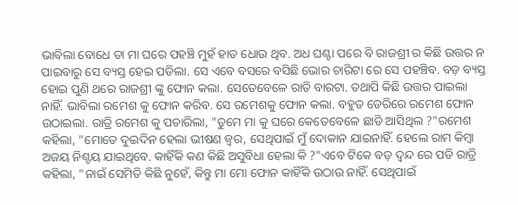ଭାବିଲା ବୋଧେ ତା ମା ଘରେ ପହଞ୍ଚି ମୁହଁ ହାତ ଧୋଉ ଥିବ. ଅଧ ଘଣ୍ଟା ପରେ ବି ରାଜଶ୍ରୀ ର କିଛି ଉତ୍ତର ନ ପାଇବାରୁ ସେ ବ୍ୟସ୍ତ ହେଇ ପଡିଲା. ସେ ଏବେ ବସରେ ବସିଛି ଭୋର ଚାରିଟା ରେ ସେ ପହଞ୍ଚିବ. ବଡ଼ ବ୍ୟସ୍ତ ହୋଇ ପୁଣି ଥରେ ରାଜଶ୍ରୀ ଙ୍କୁ ଫୋନ କଲା. ସେତେବେଳେ ରାତି ବାରଟା. ତଥାପି କିଛି ଉତ୍ତର ପାଇଲା ନାହିଁ. ଭାବିଲା ରମେଶ କୁ ଫୋନ କରିବ. ସେ ରମେଶକୁ ଫୋନ କଲା. ବହୁତ ଡେରିରେ ରମେଶ ଫୋନ ଉଠାଇଲା. ରାତ୍ରି ରମେଶ କୁ ପଚାରିଲା, "ତୁମେ ମା କୁ ଘରେ କେତେବେଳେ ଛାଡି ଆସିଥିଲ ?"ରମେଶ କହିଲା, "ମୋତେ ଦୁଇଦିନ ହେଲା ଭୀଷଣ ଜ୍ୱର, ସେଥିପାଇଁ ମୁଁ ଦୋକାନ ଯାଇନାହିଁ. ହେଲେ ରାମ କିମ୍ବା ଅଜୟ ନିଶ୍ଚୟ ଯାଇଥିବେ. କାହିଁକି କଣ କିଛି ଅସୁବିଧା ହେଲା କି ?"ଏବେ ଟିକେ ବଡ଼ ଦ୍ଵନ୍ଦ ରେ ପଡି ରାତ୍ରି କହିଲା, "ନାଇଁ ସେମିତି କିଛି ନୁହେଁ, କିନ୍ତୁ ମା ମୋ ଫୋନ କାହିଁକି ଉଠାଉ ନାହିଁ. ସେଥିପାଇଁ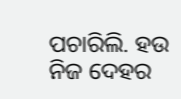ପଚାରିଲି. ହଉ ନିଜ ଦେହର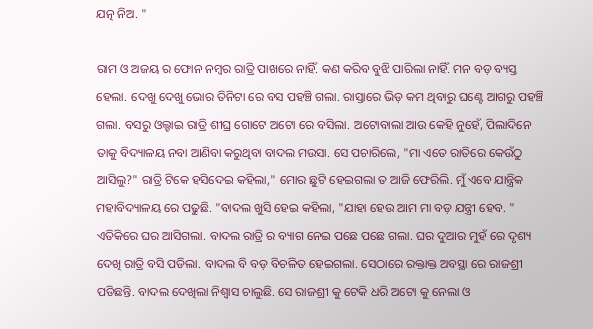ଯତ୍ନ ନିଅ. "

ରାମ ଓ ଅଜୟ ର ଫୋନ ନମ୍ବର ରାତ୍ରି ପାଖରେ ନାହିଁ. କଣ କରିବ ବୁଝି ପାରିଲା ନାହିଁ. ମନ ବଡ଼ ବ୍ୟସ୍ତ ହେଲା. ଦେଖୁ ଦେଖୁ ଭୋର ତିନିଟା ରେ ବସ ପହଞ୍ଚି ଗଲା. ରାସ୍ତାରେ ଭିଡ଼ କମ ଥିବାରୁ ଘଣ୍ଟେ ଆଗରୁ ପହଞ୍ଚି ଗଲା. ବସରୁ ଓଲ୍ହାଇ ରାତ୍ରି ଶୀଘ୍ର ଗୋଟେ ଅଟୋ ରେ ବସିଲା. ଅଟୋବାଲା ଆଉ କେହି ନୁହେଁ, ପିଲାଦିନେ ତାକୁ ବିଦ୍ୟାଳୟ ନବା ଆଣିବା କରୁଥିବା ବାଦଲ ମଉସା. ସେ ପଚାରିଲେ, "ମା ଏତେ ରାତିରେ କେଉଁଠୁ ଆସିଲୁ?" ରାତ୍ରି ଟିକେ ହସିଦେଇ କହିଲା," ମୋର ଛୁଟି ହେଇଗଲା ତ ଆଜି ଫେରିଲି. ମୁଁ ଏବେ ଯାନ୍ତ୍ରିକ ମହାବିଦ୍ୟାଳୟ ରେ ପଢୁଛି. "ବାଦଲ ଖୁସି ହେଇ କହିଲା, "ଯାହା ହେଉ ଆମ ମା ବଡ଼ ଯନ୍ତ୍ରୀ ହେବ. " ଏତିକିରେ ଘର ଆସିଗଲା. ବାଦଲ ରାତ୍ରି ର ବ୍ୟାଗ ନେଇ ପଛେ ପଛେ ଗଲା. ଘର ଦୁଆର ମୁହଁ ରେ ଦୃଶ୍ୟ ଦେଖି ରାତ୍ରି ବସି ପଡିଲା. ବାଦଲ ବି ବଡ଼ ବିଚଳିତ ହେଇଗଲା. ସେଠାରେ ରକ୍ତାକ୍ତ ଅବସ୍ଥା ରେ ରାଜଶ୍ରୀ ପଡିଛନ୍ତି. ବାଦଲ ଦେଖିଲା ନିଶ୍ୱାସ ଚାଲୁଛି. ସେ ରାଜଶ୍ରୀ କୁ ଟେକି ଧରି ଅଟୋ କୁ ନେଲା ଓ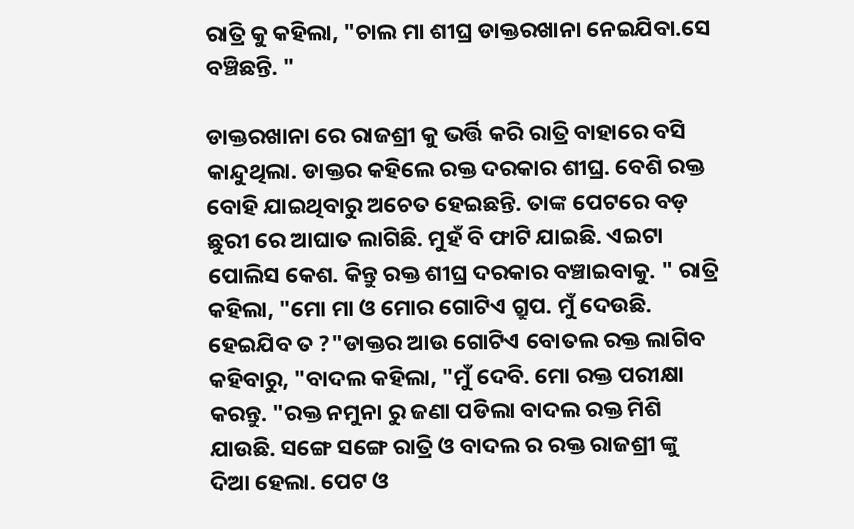ରାତ୍ରି କୁ କହିଲା, "ଚାଲ ମା ଶୀଘ୍ର ଡାକ୍ତରଖାନା ନେଇଯିବା.ସେ ବଞ୍ଚିଛନ୍ତି. "

ଡାକ୍ତରଖାନା ରେ ରାଜଶ୍ରୀ କୁ ଭର୍ତ୍ତି କରି ରାତ୍ରି ବାହାରେ ବସି କାନ୍ଦୁଥିଲା. ଡାକ୍ତର କହିଲେ ରକ୍ତ ଦରକାର ଶୀଘ୍ର. ବେଶି ରକ୍ତ ବୋହି ଯାଇଥିବାରୁ ଅଚେତ ହେଇଛନ୍ତି. ତାଙ୍କ ପେଟରେ ବଡ଼ ଛୁରୀ ରେ ଆଘାତ ଲାଗିଛି. ମୁହଁ ବି ଫାଟି ଯାଇଛି. ଏଇଟା ପୋଲିସ କେଶ. କିନ୍ତୁ ରକ୍ତ ଶୀଘ୍ର ଦରକାର ବଞ୍ଚାଇବାକୁ. " ରାତ୍ରି କହିଲା, "ମୋ ମା ଓ ମୋର ଗୋଟିଏ ଗ୍ରୁପ. ମୁଁ ଦେଉଛି. ହେଇଯିବ ତ ?"ଡାକ୍ତର ଆଉ ଗୋଟିଏ ବୋତଲ ରକ୍ତ ଲାଗିବ କହିବାରୁ, "ବାଦଲ କହିଲା, "ମୁଁ ଦେବି. ମୋ ରକ୍ତ ପରୀକ୍ଷା କରନ୍ତୁ. "ରକ୍ତ ନମୁନା ରୁ ଜଣା ପଡିଲା ବାଦଲ ରକ୍ତ ମିଶି ଯାଉଛି. ସଙ୍ଗେ ସଙ୍ଗେ ରାତ୍ରି ଓ ବାଦଲ ର ରକ୍ତ ରାଜଶ୍ରୀ ଙ୍କୁ ଦିଆ ହେଲା. ପେଟ ଓ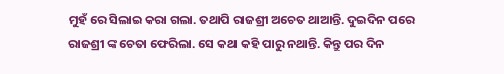ମୁହଁ ରେ ସିଲାଇ କରା ଗଲା. ତଥାପି ରାଜଶ୍ରୀ ଅଚେତ ଥାଆନ୍ତି. ଦୁଇଦିନ ପରେ ରାଜଶ୍ରୀ ଙ୍କ ଚେତା ଫେରିଲା. ସେ କଥା କହି ପାରୁ ନଥାନ୍ତି. କିନ୍ତୁ ପର ଦିନ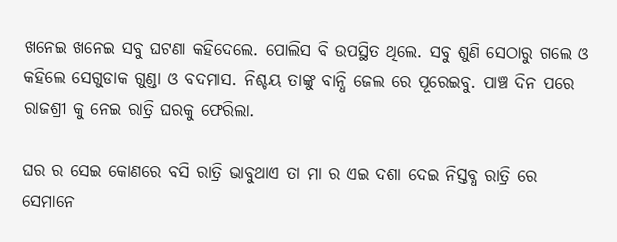ଖନେଇ ଖନେଇ ସବୁ ଘଟଣା କହିଦେଲେ. ପୋଲିସ ବି ଉପସ୍ଥିତ ଥିଲେ. ସବୁ ଶୁଣି ସେଠାରୁ ଗଲେ ଓ କହିଲେ ସେଗୁଡାକ ଗୁଣ୍ଡା ଓ ବଦମାସ. ନିଶ୍ଚୟ ତାଙ୍କୁ ବାନ୍ଧି ଜେଲ ରେ ପୂରେଇବୁ. ପାଞ୍ଚ ଦିନ ପରେ ରାଜଶ୍ରୀ କୁ ନେଇ ରାତ୍ରି ଘରକୁ ଫେରିଲା.

ଘର ର ସେଇ କୋଣରେ ବସି ରାତ୍ରି ଭାବୁଥାଏ ତା ମା ର ଏଇ ଦଶା ଦେଇ ନିସ୍ତବ୍ଧ ରାତ୍ରି ରେ ସେମାନେ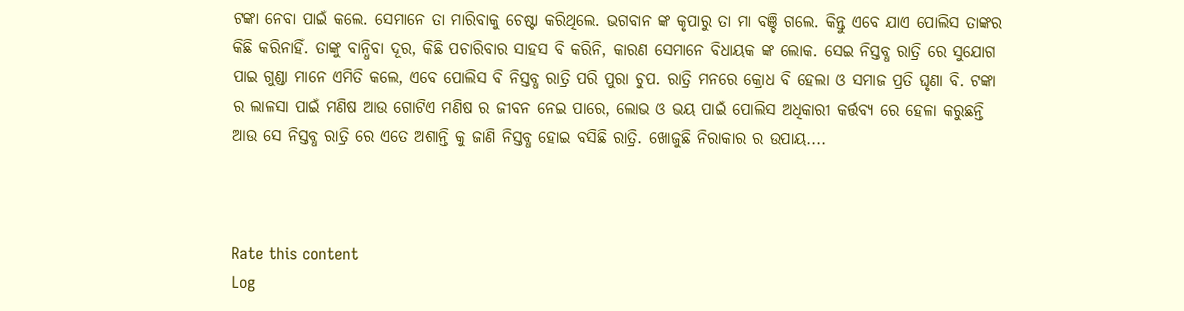ଟଙ୍କା ନେବା ପାଇଁ କଲେ. ସେମାନେ ତା ମାରିବାକୁ ଚେଷ୍ଟା କରିଥିଲେ. ଭଗବାନ ଙ୍କ କୃପାରୁ ତା ମା ବଞ୍ଚି ଗଲେ. କିନ୍ତୁ ଏବେ ଯାଏ ପୋଲିସ ତାଙ୍କର କିଛି କରିନାହିଁ. ତାଙ୍କୁ ବାନ୍ଧିବା ଦୂର, କିଛି ପଚାରିବାର ସାହସ ବି କରିନି, କାରଣ ସେମାନେ ବିଧାୟକ ଙ୍କ ଲୋକ. ସେଇ ନିସ୍ତବ୍ଧ ରାତ୍ରି ରେ ସୁଯୋଗ ପାଇ ଗୁଣ୍ଡା ମାନେ ଏମିତି କଲେ, ଏବେ ପୋଲିସ ବି ନିସ୍ତବ୍ଧ ରାତ୍ରି ପରି ପୁରା ଚୁପ. ରାତ୍ରି ମନରେ କ୍ରୋଧ ବି ହେଲା ଓ ସମାଜ ପ୍ରତି ଘୃଣା ବି. ଟଙ୍କା ର ଲାଳସା ପାଇଁ ମଣିଷ ଆଉ ଗୋଟିଏ ମଣିଷ ର ଜୀବନ ନେଇ ପାରେ, ଲୋଭ ଓ ଭୟ ପାଇଁ ପୋଲିସ ଅଧିକାରୀ କର୍ତ୍ତବ୍ୟ ରେ ହେଳା କରୁଛନ୍ତି ଆଉ ସେ ନିସ୍ତବ୍ଧ ରାତ୍ରି ରେ ଏତେ ଅଶାନ୍ତି କୁ ଜାଣି ନିସ୍ତବ୍ଧ ହୋଇ ବସିଛି ରାତ୍ରି. ଖୋଜୁଛି ନିରାକାର ର ଉପାୟ....



Rate this content
Log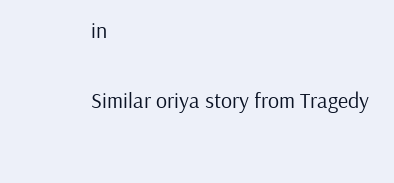in

Similar oriya story from Tragedy